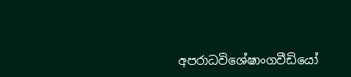අපරාධවිශේෂාංගවීඩියෝ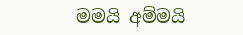මමයි අම්මයි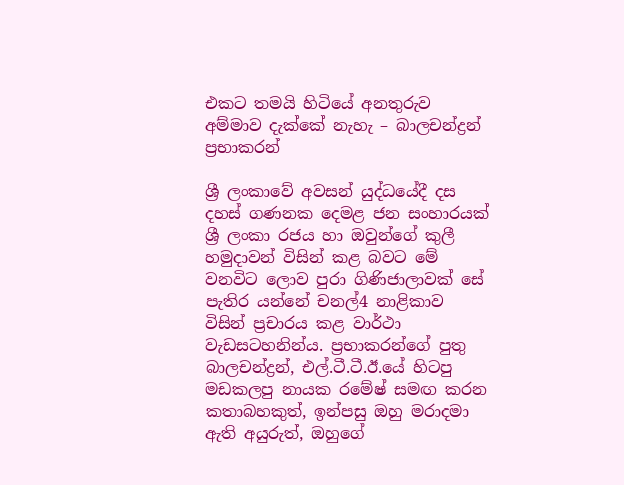එකට තමයි හිටියේ අනතුරුව අම්මාව දැක්කේ නැහැ – බාලචන්ද්‍රන් ප්‍රභාකරන්

ශ්‍රී ලංකාවේ අවසන් යුද්ධයේදී දස දහස් ගණනක දෙමළ ජන සංහාරයක් ශ්‍රී ලංකා රජය හා ඔවුන්ගේ කුලී හමුදාවන් විසින් කළ බවට මේ වනවිට ලොව පුරා ගිණිජාලාවක් සේ පැතිර යන්නේ චනල්4 නාළිකාව විසින් ප්‍රචාරය කළ වාර්ථා වැඩසටහනින්ය. ප්‍රභාකරන්ගේ පුතු බාලචන්ද්‍රන්, එල්.ටී.ටී.ඊ.යේ හිටපු මඩකලපු නායක රමේෂ් සමඟ කරන කතාබහකුත්, ඉන්පසු ඔහු මරාදමා ඇති අයුරුත්, ඔහුගේ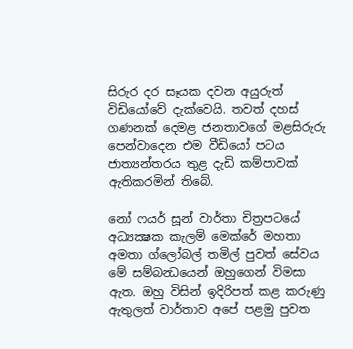සිරුර දර සෑයක දවන අයුරුත් විඩියෝවේ දැක්වෙයි. තවත් දහස් ගණනක් දෙමළ ජනතාවගේ මළසිරුරු පෙන්වාදෙන එම වීඩියෝ පටය ජාත්‍යන්තරය තුළ දැඩි කම්පාවක් ඇතිකරමින් තිබේ.

නෝ ෆයර් සූන් වාර්තා චිත්‍රපටයේ අධ්‍යක්‍ෂක කැලම් මෙක්රේ මහතා අමතා ග්ලෝබල් තමිල් පුවත් සේවය මේ සම්බන්‍ධයෙන් ඔහුගෙන් විමසා ඇත. ඔහු විසින් ඉදිරිපත් කළ කරුණු ඇතුලත් වාර්තාව අපේ පළමු පුවත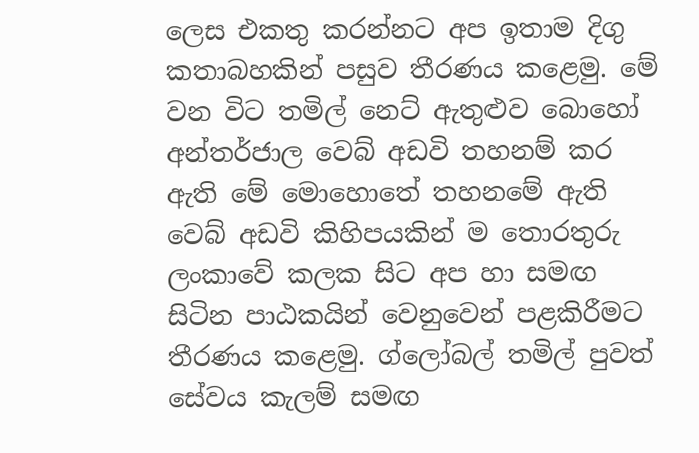ලෙස එකතු කරන්නට අප ඉතාම දිගු කතාබහකින් පසුව තීරණය කළෙමු. මේ වන විට තමිල් නෙට් ඇතුළුව බොහෝ අන්තර්ජාල වෙබ් අඩවි තහනම් කර ඇති මේ මොහොතේ තහනමේ ඇති වෙබ් අඩවි කිහිපයකින් ම තොරතුරු ලංකාවේ කලක සිට අප හා සමඟ සිටින පාඨකයින් වෙනුවෙන් පළකිරීමට තීරණය කළෙමු. ග්ලෝබල් තමිල් පුවත් සේවය කැලම් සමඟ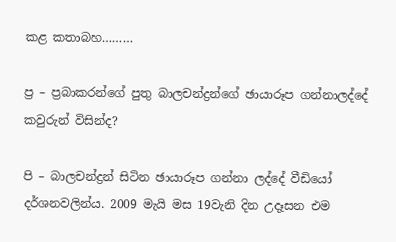කළ කතාබහ………

ප්‍ර – ප්‍රබාකරන්ගේ පුතු බාලචන්ද්‍රන්ගේ ඡායාරූප ගන්නාලද්දේ කවුරුන් විසින්ද?

පි – බාලචන්ද්‍රන් සිටින ඡායාරූප ගන්නා ලද්දේ වීඩියෝ දර්ශනවලින්ය. 2009 මැයි මස 19වැනි දින උදෑසන එම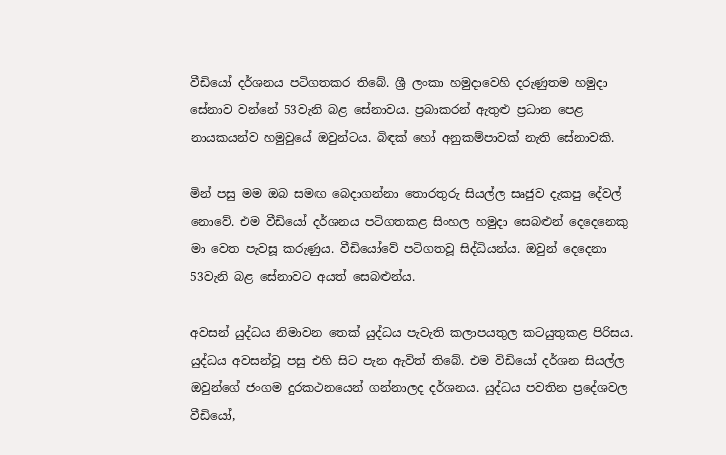වීඩියෝ දර්ශනය පටිගතකර තිබේ. ශ්‍රී ලංකා හමුදාවෙහි දරුණුතම හමුදා සේනාව වන්නේ 53වැනි බළ සේනාවය. ප්‍රබාකරන් ඇතුළු ප්‍රධාන පෙළ නායකයන්ව හමුවුයේ ඔවුන්ටය. බිඳක් හෝ අනුකම්පාවක් නැති සේනාවකි.

මින් පසු මම ඔබ සමඟ බෙදාගන්නා තොරතුරු සියල්ල සෘජුව දැකපු දේවල් නොවේ. එම වීඩියෝ දර්ශනය පටිගතකළ සිංහල හමුදා සෙබළුන් දෙදෙනෙකු මා වෙත පැවසූ කරුණුය. වීඩියෝවේ පටිගතවූ සිද්ධියන්ය. ඔවුන් දෙදෙනා 53වැනි බළ සේනාවට අයත් සෙබළුන්ය.

අවසන් යුද්ධය නිමාවන තෙක් යුද්ධය පැවැති කලාපයතුල කටයුතුකළ පිරිසය. යුද්ධය අවසන්වූ පසු එහි සිට පැන ඇවිත් තිබේ. එම විඩියෝ දර්ශන සියල්ල ඔවුන්ගේ ජංගම දුරකථනයෙන් ගන්නාලද දර්ශනය. යුද්ධය පවතින ප්‍රදේශවල වීඩියෝ,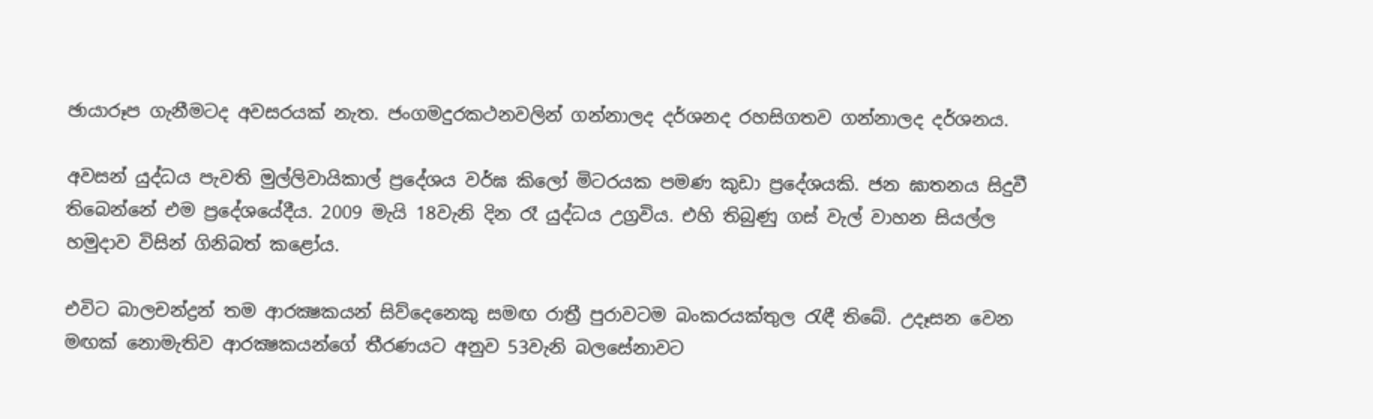ඡායාරූප ගැනීමටද අවසරයක් නැත. ජංගමදුරකථනවලින් ගන්නාලද දර්ශනද රහසිගතව ගන්නාලද දර්ශනය.

අවසන් යුද්ධය පැවති මුල්ලිවායිකාල් ප්‍රදේශය වර්ඝ කිලෝ මිටරයක පමණ කුඩා ප්‍රදේශයකි. ජන ඝාතනය සිදුවී තිබෙන්නේ එම ප්‍රදේශයේදීය. 2009 මැයි 18වැනි දින රෑ යුද්ධය උග්‍රවිය. එහි තිබුණු ගස් වැල් වාහන සියල්ල හමුදාව විසින් ගිනිබත් කළෝය.

එවිට බාලචන්ද්‍රන් තම ආරක්‍ෂකයන් සිව්දෙනෙකු සමඟ රාත්‍රී පුරාවටම බංකරයක්තුල රැඳී තිබේ. උදෑසන වෙන මඟක් නොමැතිව ආරක්‍ෂකයන්ගේ තීරණයට අනුව 53වැනි බලසේනාවට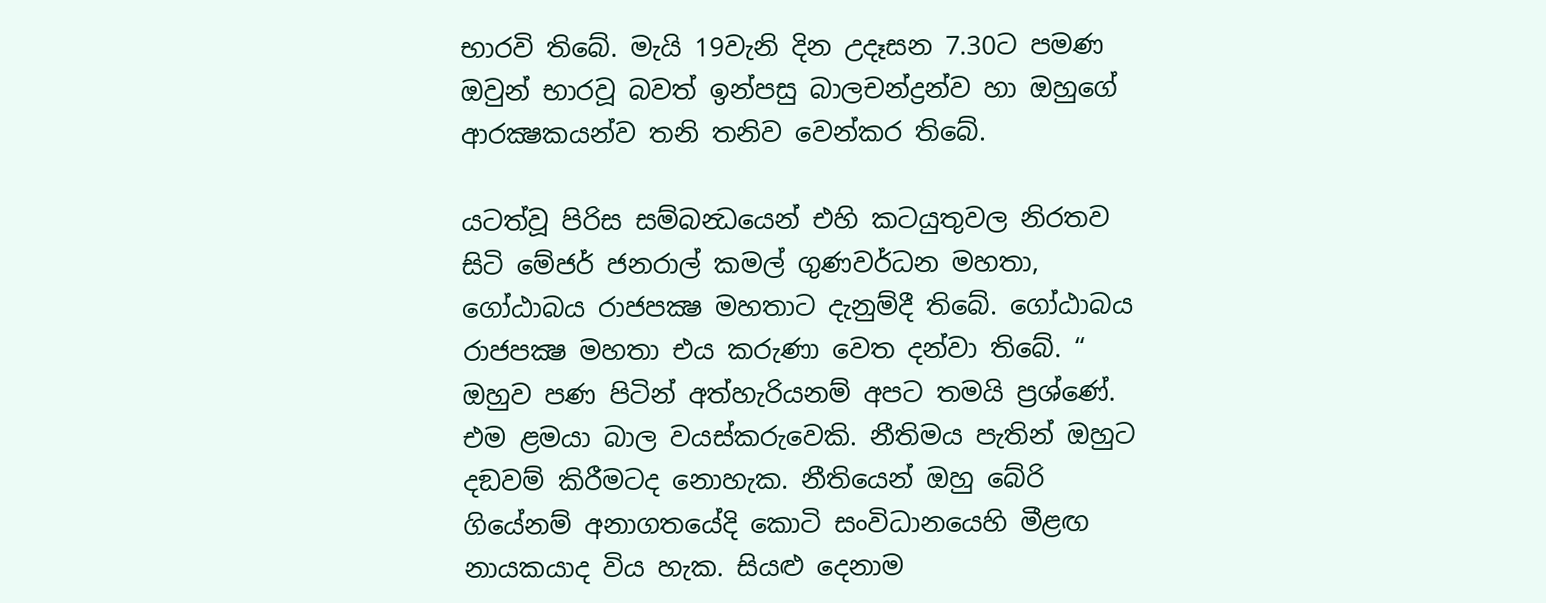භාරවි තිබේ. මැයි 19වැනි දින උදෑසන 7.30ට පමණ ඔවුන් භාරවූ බවත් ඉන්පසු බාලචන්ද්‍රන්ව හා ඔහුගේ ආරක්‍ෂකයන්ව තනි තනිව වෙන්කර තිබේ.

යටත්වූ පිරිස සම්බන්‍ධයෙන් එහි කටයුතුවල නිරතව සිටි මේජර් ජනරාල් කමල් ගුණවර්ධන මහතා, ගෝඨාබය රාජපක්‍ෂ මහතාට දැනුම්දී තිබේ. ගෝඨාබය රාජපක්‍ෂ මහතා එය කරුණා වෙත දන්වා තිබේ. “ ඔහුව පණ පිටින් අත්හැරියනම් අපට තමයි ප්‍රශ්ණේ. එම ළමයා බාල වයස්කරුවෙකි. නීතිමය පැතින් ඔහුට දඞවම් කිරීමටද නොහැක. නීතියෙන් ඔහු බේරි ගියේනම් අනාගතයේදි කොටි සංවිධානයෙහි මීළඟ නායකයාද විය හැක. සියළු දෙනාම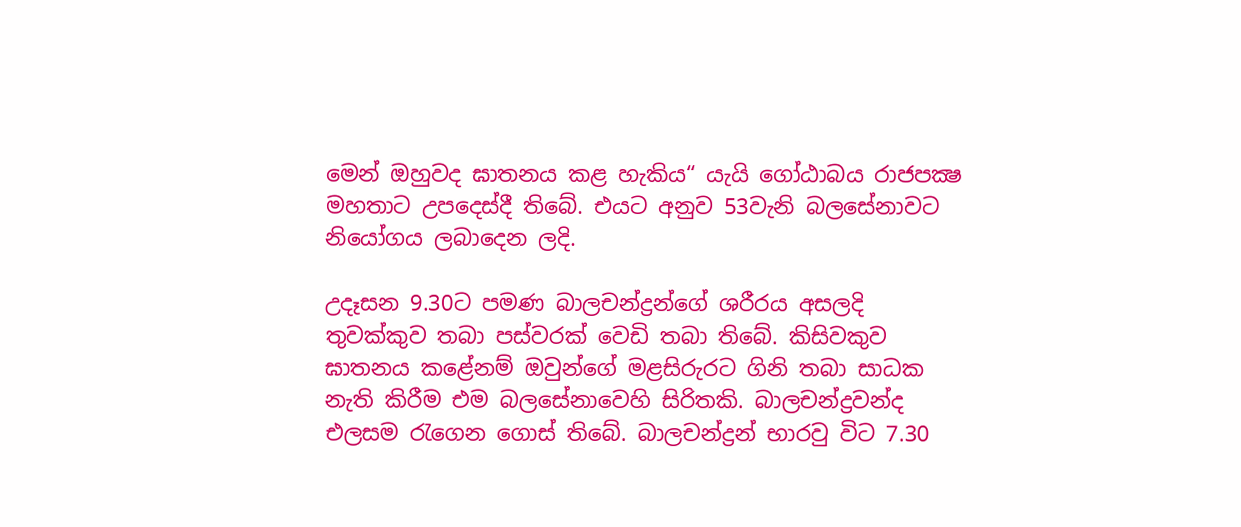මෙන් ඔහුවද ඝාතනය කළ හැකිය“ යැයි ගෝඨාබය රාජපක්‍ෂ මහතාට උපදෙස්දී තිබේ. එයට අනුව 53වැනි බලසේනාවට නියෝගය ලබාදෙන ලදි.

උදෑසන 9.30ට පමණ බාලචන්ද්‍රන්ගේ ශරීරය අසලදි තුවක්කුව තබා පස්වරක් වෙඩි තබා තිබේ. කිසිවකුව ඝාතනය කළේනම් ඔවුන්ගේ මළසිරුරට ගිනි තබා සාධක නැති කිරීම එම බලසේනාවෙහි සිරිතකි. බාලචන්ද්‍රවන්ද එලසම රැගෙන ගොස් තිබේ. බාලචන්ද්‍රන් භාරවු විට 7.30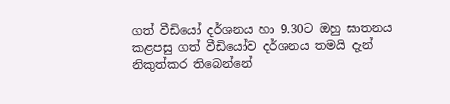ගත් වීඩියෝ දර්ශනය හා 9.30ට ඔහු ඝාතනය කළපසු ගත් වීඩියෝව දර්ශනය තමයි දැන් නිකුත්කර තිබෙන්නේ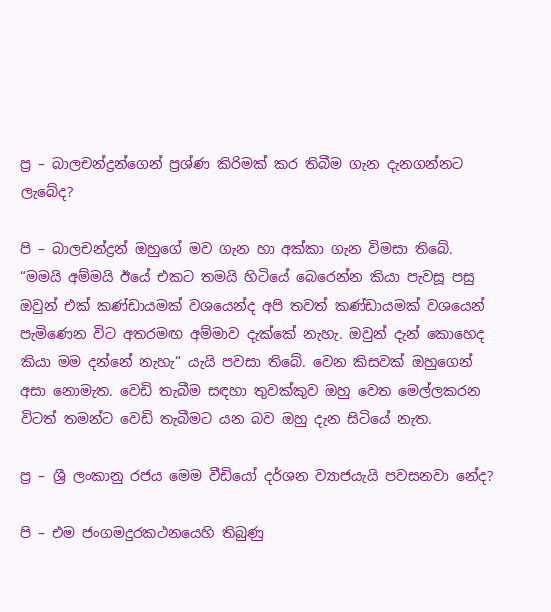ප්‍ර – බාලචන්ද්‍රන්ගෙන් ප්‍රශ්ණ කිරිමක් කර තිබීම ගැන දැනගන්නට ලැබේද?

පි – බාලචන්ද්‍රන් ඔහුගේ මව ගැන හා අක්කා ගැන විමසා තිබේ. “මමයි අම්මයි ඊයේ එකට තමයි හිටියේ බෙරෙන්න කියා පැවසූ පසු ඔවුන් එක් කණ්ඩායමක් වශයෙන්ද අපි තවත් කණ්ඩායමක් වශයෙන් පැමිණෙන විට අතරමඟ අම්මාව දැක්කේ නැහැ. ඔවුන් දැන් කොහෙද කියා මම දන්නේ නැහැ“ යැයි පවසා තිබේ. වෙන කිසවක් ඔහුගෙන් අසා නොමැත. වෙඩි තැබීම සඳහා තුවක්කුව ඔහු වෙත මෙල්ලකරන විටත් තමන්ට වෙඩි තැබීමට යන බව ඔහු දැන සිටියේ නැත.

ප්‍ර – ශ්‍රී ලංකානු රජය මෙම වීඩියෝ දර්ශන ව්‍යාජයැයි පවසනවා නේද?

පි – එම ජංගමදුරකථනයෙහි තිබුණු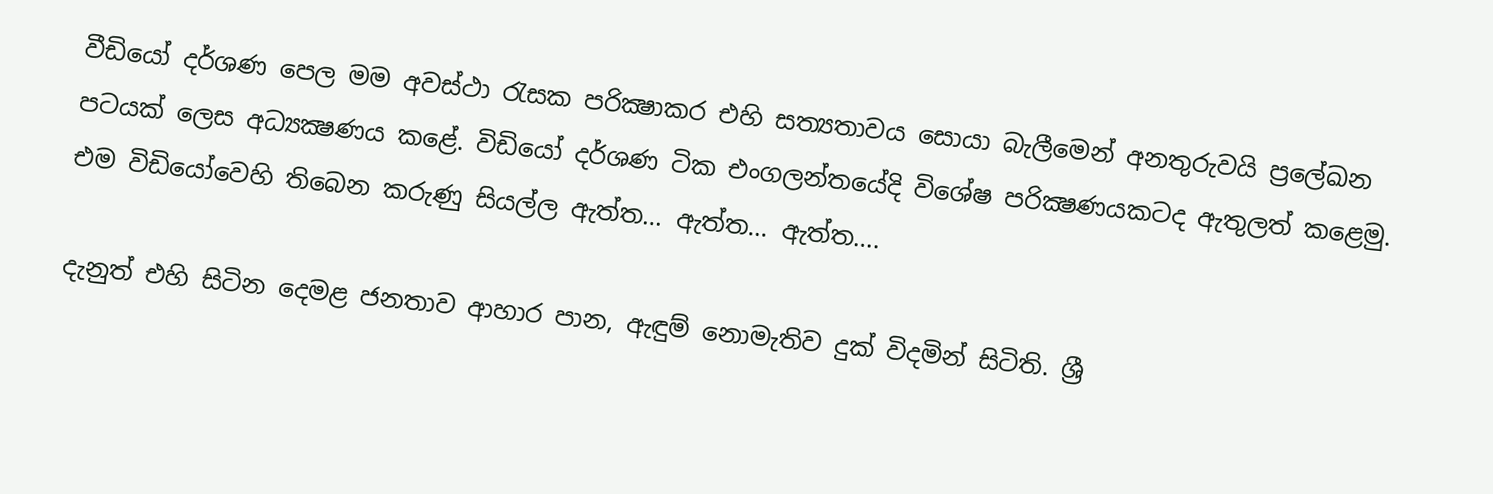වීඩියෝ දර්ශණ පෙල මම අවස්ථා රැසක පරික්‍ෂාකර එහි සත්‍යතාවය සොයා බැලීමෙන් අනතුරුවයි ප්‍රලේඛන පටයක් ලෙස අධ්‍යක්‍ෂණය කළේ. විඩියෝ දර්ශණ ටික එංගලන්තයේදි විශේෂ පරික්‍ෂණයකටද ඇතුලත් කළෙමු. එම විඩියෝවෙහි තිබෙන කරුණු සියල්ල ඇත්ත… ඇත්ත… ඇත්ත….

දැනුත් එහි සිටින දෙමළ ජනතාව ආහාර පාන, ඇඳුම් නොමැතිව දුක් විදමින් සිටිති. ශ්‍රී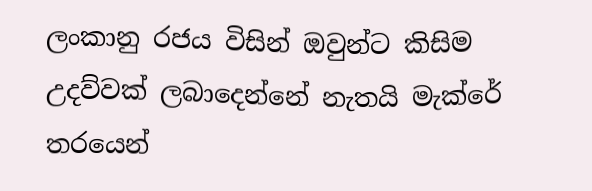ලංකානු රජය විසින් ඔවුන්ට කිසිම උදව්වක් ලබාදෙන්නේ නැතයි මැක්රේ තරයෙන්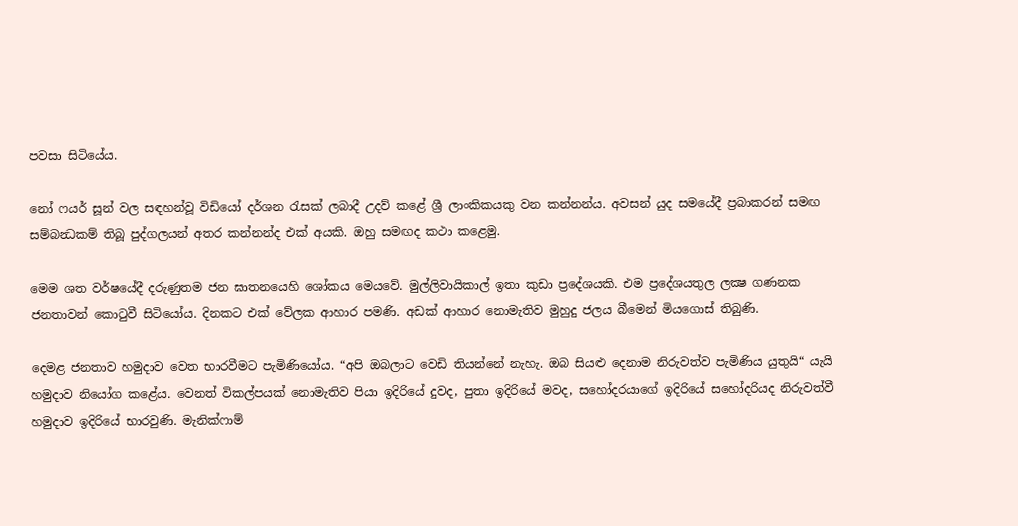පවසා සිටියේය.

නෝ ෆයර් සූන් වල සඳහන්වූ විඩියෝ දර්ශන රැසක් ලබාදී උදව් කළේ ශ්‍රී ලාංකිකයකු වන කන්නන්ය. අවසන් යුද සමයේදී ප්‍රබාකරන් සමඟ සම්බන්‍ධකම් තිබූ පුද්ගලයන් අතර කන්නන්ද එක් අයකි. ඔහු සමඟද කථා කළෙමු.

මෙම ශත වර්ෂයේදී දරුණුතම ජන ඝාතනයෙහි ශෝකය මෙයවේ. මුල්ලිවායිකාල් ඉතා කුඩා ප්‍රදේශයකි. එම ප්‍රදේශයතුල ලක්‍ෂ ගණනක ජනතාවන් කොටුවී සිටියෝය. දිනකට එක් වේලක ආහාර පමණි. අඩක් ආහාර නොමැතිව මුහුදු ජලය බීමෙන් මියගොස් තිබුණි.

දෙමළ ජනතාව හමුදාව වෙත භාරවීමට පැමිණියෝය. “අපි ඔබලාට වෙඩි තියන්නේ නැහැ. ඔබ සියළු දෙනාම නිරුවත්ව පැමිණිය යුතුයි“ යැයි හමුදාව නියෝග කළේය. වෙනත් විකල්පයක් නොමැතිව පියා ඉදිරියේ දුවද, පුතා ඉදිරියේ මවද, සහෝදරයාගේ ඉදිරියේ සහෝදරියද නිරුවත්වී හමුදාව ඉදිරියේ භාරවුණි. මැනික්ෆාම්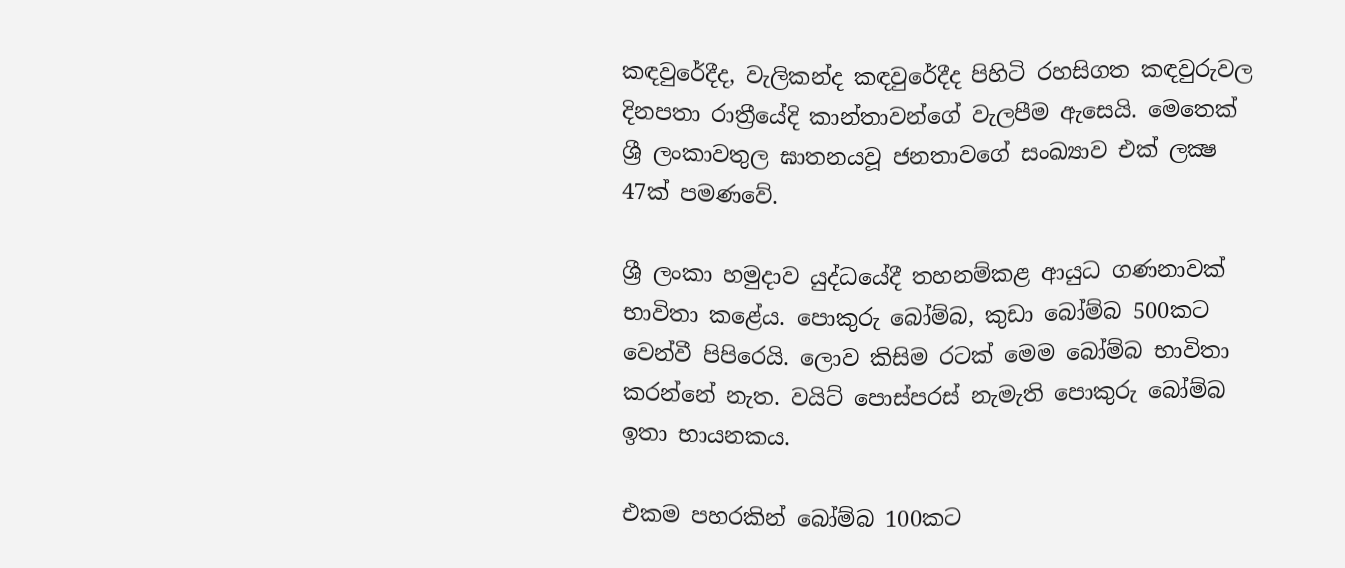කඳවුරේදීද, වැලිකන්ද කඳවුරේදීද පිහිටි රහසිගත කඳවුරුවල දිනපතා රාත්‍රීයේදි කාන්තාවන්ගේ වැලපීම ඇසෙයි. මෙතෙක් ශ්‍රී ලංකාවතුල ඝාතනයවූ ජනතාවගේ සංඛ්‍යාව එක් ලක්‍ෂ 47ක් පමණවේ.

ශ්‍රී ලංකා හමුදාව යුද්ධයේදී තහනම්කළ ආයුධ ගණනාවක් භාවිතා කළේය. පොකුරු බෝම්බ, කුඩා බෝම්බ 500කට වෙන්වී පිපිරෙයි. ලොව කිසිම රටක් මෙම බෝම්බ භාවිතා කරන්නේ නැත. වයිට් පොස්පරස් නැමැති පොකුරු බෝම්බ ඉතා භායනකය.

එකම පහරකින් බෝම්බ 100කට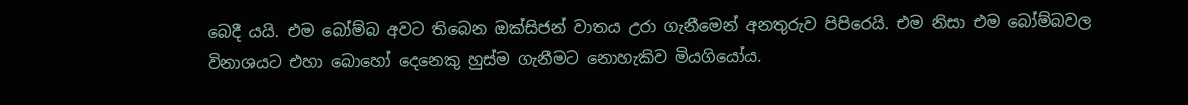බෙදී යයි. එම බෝම්බ අවට තිබෙන ඔක්සිජන් වාතය උරා ගැනීමෙන් අනතුරුව පිපිරෙයි. එම නිසා එම බෝම්බවල විනාශයට එහා බොහෝ දෙනෙකු හුස්ම ගැනීමට නොහැකිව මියගියෝය.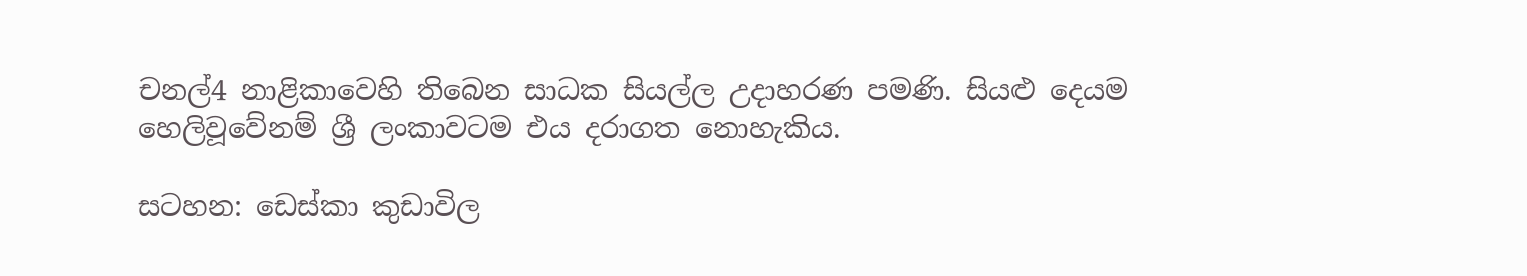චනල්4 නාළිකාවෙහි තිබෙන සාධක සියල්ල උදාහරණ පමණි. සියළු දෙයම හෙලිවූවේනම් ශ්‍රී ලංකාවටම එය දරාගත නොහැකිය.

සටහන: ඩෙස්කා කුඩාවිල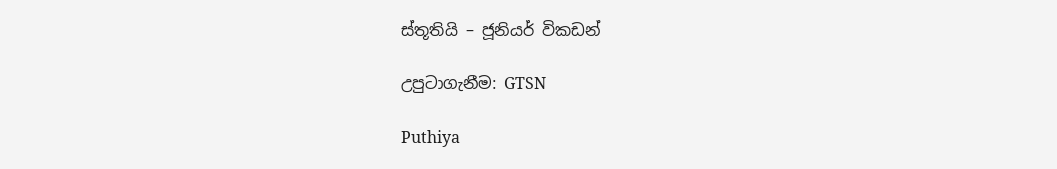ස්තූතියි – ජූනියර් විකඩන්

උපුටාගැනීම: GTSN

Puthiya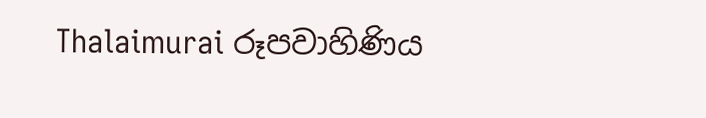Thalaimurai රූපවාහිණිය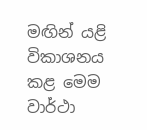මඟින් යළි විකාශනය කළ මෙම වාර්ථා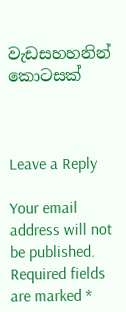වැඩසහහනින් කොටසක්



Leave a Reply

Your email address will not be published. Required fields are marked *